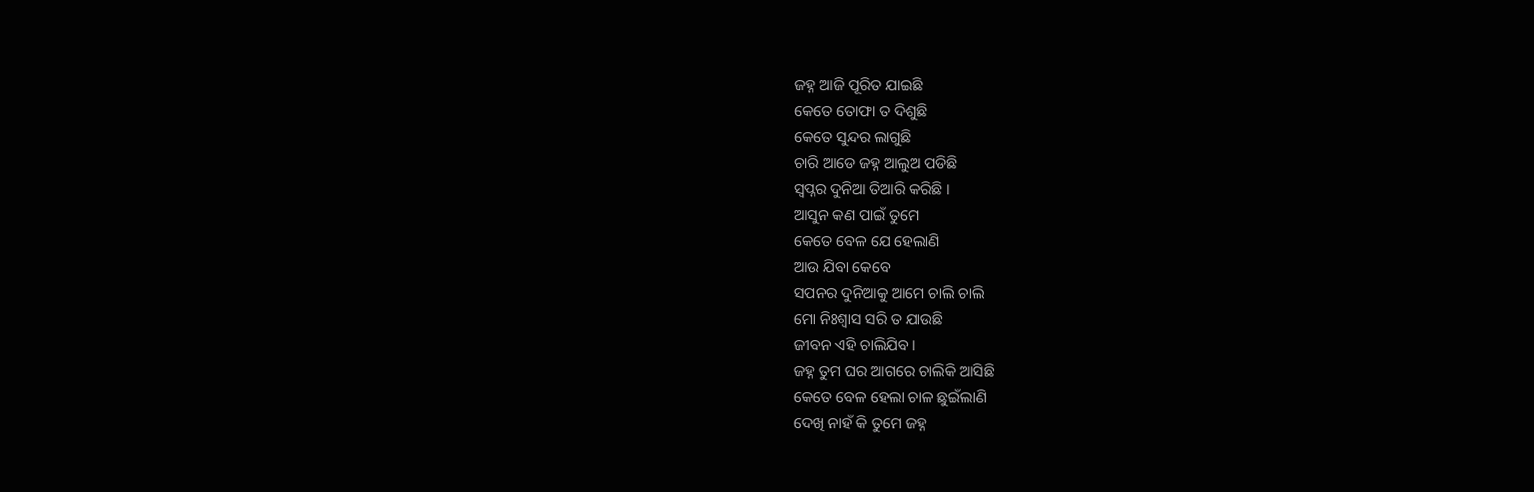ଜହ୍ନ ଆଜି ପୂରିତ ଯାଇଛି
କେତେ ତୋଫା ତ ଦିଶୁଛି
କେତେ ସୁନ୍ଦର ଲାଗୁଛି
ଚାରି ଆଡେ ଜହ୍ନ ଆଲୁଅ ପଡିଛି
ସ୍ୱପ୍ନର ଦୁନିଆ ତିଆରି କରିଛି ।
ଆସୁନ କଣ ପାଇଁ ତୁମେ
କେତେ ବେଳ ଯେ ହେଲାଣି
ଆଉ ଯିବା କେବେ
ସପନର ଦୁନିଆକୁ ଆମେ ଚାଲି ଚାଲି
ମୋ ନିଃଶ୍ୱାସ ସରି ତ ଯାଉଛି
ଜୀବନ ଏହି ଚାଲିଯିବ ।
ଜହ୍ନ ତୁମ ଘର ଆଗରେ ଚାଲିକି ଆସିଛି
କେତେ ବେଳ ହେଲା ଚାଳ ଛୁଇଁଲାଣି
ଦେଖି ନାହଁ କି ତୁମେ ଜହ୍ନ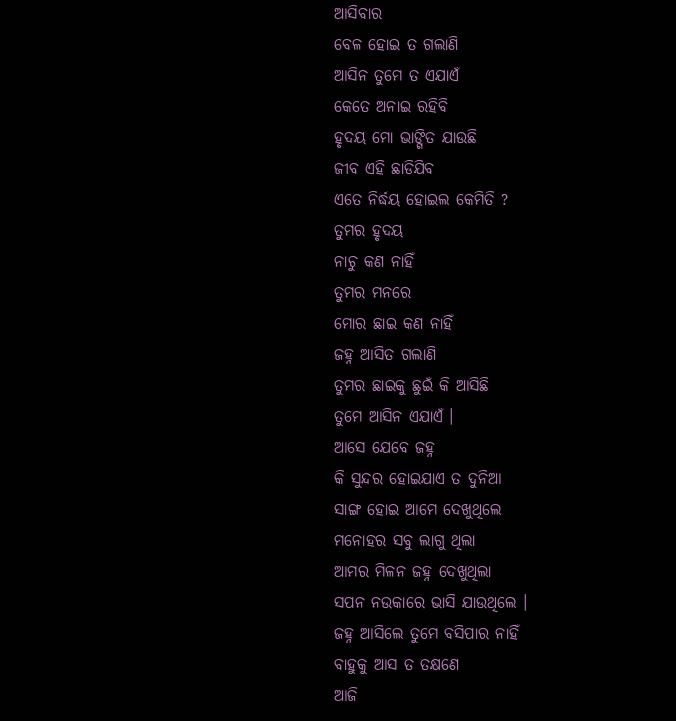ଆସିବାର
ବେଳ ହୋଇ ତ ଗଲାଣି
ଆସିନ ତୁମେ ତ ଏଯାଏଁ
କେତେ ଅନାଇ ରହିବି
ହୃଦୟ ମୋ ଭାଙ୍ଗିତ ଯାଉଛି
ଜୀବ ଏହି ଛାଡିଯିବ
ଏତେ ନିର୍ଦ୍ଧୟ ହୋଇଲ କେମିତି ?
ତୁମର ହୃଦୟ
ନାଚୁ କଣ ନାହିଁ
ତୁମର ମନରେ
ମୋର ଛାଇ କଣ ନାହିଁ
ଜହ୍ନ ଆସିତ ଗଲାଣି
ତୁମର ଛାଇକୁ ଛୁଇଁ କି ଆସିଛି
ତୁମେ ଆସିନ ଏଯାଏଁ ।
ଆସେ ଯେବେ ଜହ୍ନ
କି ସୁନ୍ଦର ହୋଇଯାଏ ତ ଦୁନିଆ
ସାଙ୍ଗ ହୋଇ ଆମେ ଦେଖୁଥିଲେ
ମନୋହର ସବୁ ଲାଗୁ ଥିଲା
ଆମର ମିଳନ ଜହ୍ନ ଦେଖୁଥିଲା
ସପନ ନଉକାରେ ଭାସି ଯାଉଥିଲେ ।
ଜହ୍ନ ଆସିଲେ ତୁମେ ବସିପାର ନାହିଁ
ବାହୁକୁ ଆସ ତ ତକ୍ଷଣେ
ଆଜି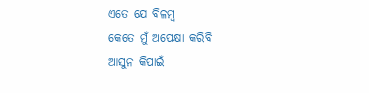ଏତେ ଯେ ବିଳମ୍ବ
କେତେ ମୁଁ ଅପେକ୍ଷା କରିବି
ଆସୁନ କିପାଇଁ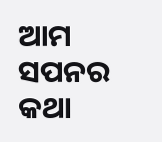ଆମ ସପନର କଥା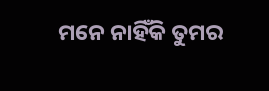ମନେ ନାହିଁକି ତୁମର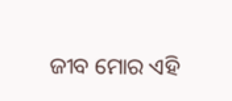ଜୀବ ମୋର ଏହି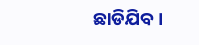ଛାଡିଯିବ ।